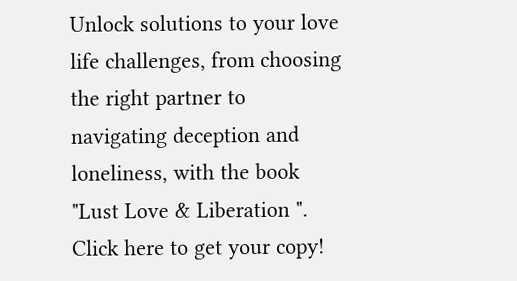Unlock solutions to your love life challenges, from choosing the right partner to navigating deception and loneliness, with the book "Lust Love & Liberation ". Click here to get your copy!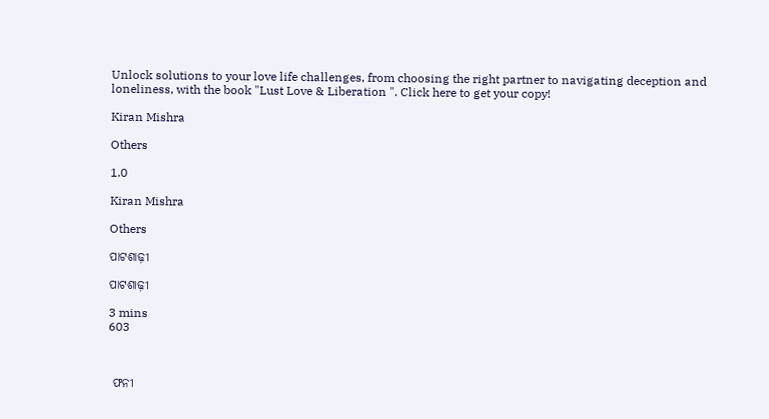Unlock solutions to your love life challenges, from choosing the right partner to navigating deception and loneliness, with the book "Lust Love & Liberation ". Click here to get your copy!

Kiran Mishra

Others

1.0

Kiran Mishra

Others

ପାଟଶାଢ଼ୀ

ପାଟଶାଢ଼ୀ

3 mins
603



 ଫନୀ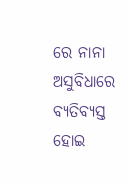ରେ ନାନା ଅସୁବିଧାରେ ବ୍ୟତିବ୍ୟସ୍ତ ହୋଇ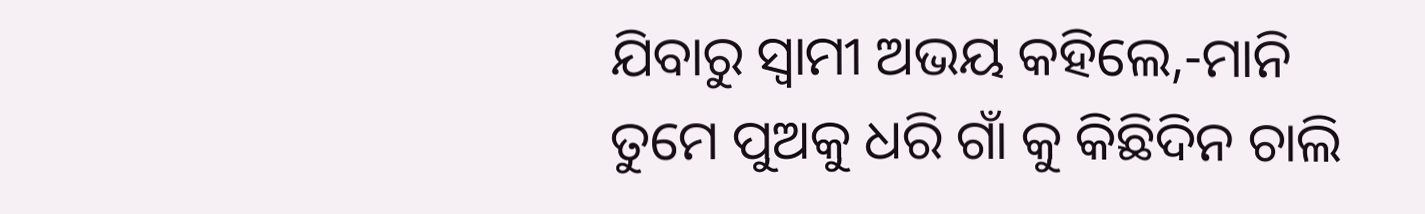ଯିବାରୁ ସ୍ବାମୀ ଅଭୟ କହିଲେ,-ମାନି ତୁମେ ପୁଅକୁ ଧରି ଗାଁ କୁ କିଛିଦିନ ଚାଲି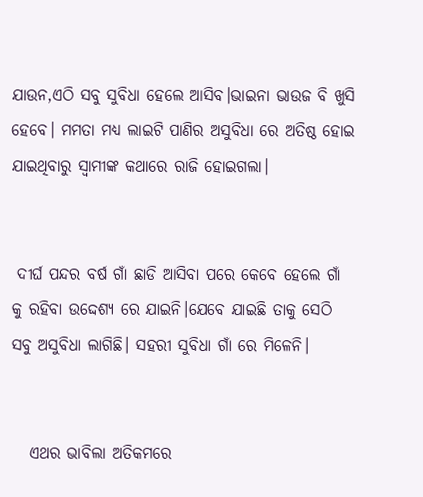ଯାଉନ,ଏଠି ସବୁ ସୁବିଧା ହେଲେ ଆସିବ।ଭାଇନା ଭାଉଜ ବି ଖୁସି ହେବେ। ମମତା ମଧ୍ୟ ଲାଇଟି ପାଣିର ଅସୁବିଧା ରେ ଅତିଷ୍ଠ ହୋଇ ଯାଇଥିବାରୁ ସ୍ବାମୀଙ୍କ କଥାରେ ରାଜି ହୋଇଗଲା।


 ଦୀର୍ଘ ପନ୍ଦର ବର୍ଷ ଗାଁ ଛାଡି ଆସିବା ପରେ କେବେ ହେଲେ ଗାଁ କୁ ରହିବା ଉଦ୍ଦେଶ୍ୟ ରେ ଯାଇନି।ଯେବେ ଯାଇଛି ତାକୁ ସେଠି ସବୁ ଅସୁବିଧା ଲାଗିଛି। ସହରୀ ସୁବିଧା ଗାଁ ରେ ମିଳେନି।


   ଏଥର ଭାବିଲା ଅତିକମରେ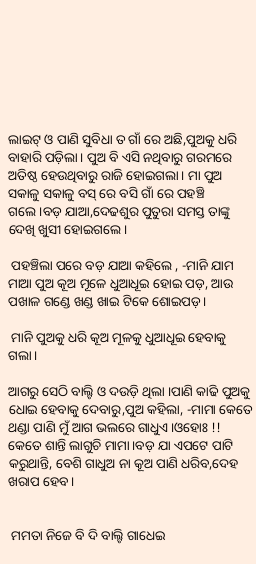ଲାଇଟ୍ ଓ ପାଣି ସୁବିଧା ତ ଗାଁ ରେ ଅଛି,ପୁଅକୁ ଧରି ବାହାରି ପଡ଼ିଲା। ପୁଅ ବି ଏସି ନଥିବାରୁ ଗରମରେ ଅତିଷ୍ଠ ହେଉଥିବାରୁ ରାଜି ହୋଇଗଲା। ମା ପୁଅ ସକାଳୁ ସକାଳୁ ବସ୍ ରେ ବସି ଗାଁ ରେ ପହଞ୍ଚି ଗଲେ।ବଡ଼ ଯାଆ,ଦେଢଶୁର ପୁତୁରା ସମସ୍ତ ତାଙ୍କୁ ଦେଖି ଖୁସୀ ହୋଇଗଲେ।

 ପହଞ୍ଚିଲା ପରେ ବଡ଼ ଯାଆ କହିଲେ , -ମାନି ଯାମ ମାଆ ପୁଅ କୂଅ ମୂଳେ ଧୁଆଧୂଇ ହୋଇ ପଡ଼, ଆଉ ପଖାଳ ଗଣ୍ଡେ ଖଣ୍ଡ ଖାଇ ଟିକେ ଶୋଇପଡ଼।

 ମାନି ପୁଅକୁ ଧରି କୂଅ ମୂଳକୁ ଧୁଆଧୂଇ ହେବାକୁ ଗଲା।

ଆଗରୁ ସେଠି ବାଲ୍ଟି ଓ ଦଉଡ଼ି ଥିଲା ।ପାଣି କାଢି ପୁଅକୁ ଧୋଇ ହେବାକୁ ଦେବାରୁ,ପୁଅ କହିଲା, -ମାମା କେତେ ଥଣ୍ଡା ପାଣି ମୁଁ ଆଗ ଭଲରେ ଗାଧୁଏ।ଓହୋଃ !! କେତେ ଶାନ୍ତି ଲାଗୁଚି ମାମା।ବଡ଼ ଯା ଏପଟେ ପାଟି କରୁଥାନ୍ତି, ବେଶି ଗାଧୁଅ ନା କୂଅ ପାଣି ଧରିବ,ଦେହ ଖରାପ ହେବ।


 ମମତା ନିଜେ ବି ଦି ବାଲ୍ଟି ଗାଧେଇ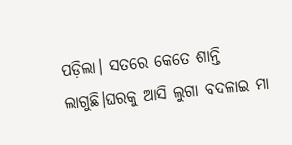ପଡ଼ିଲା। ସତରେ କେତେ ଶାନ୍ତି ଲାଗୁଛି।ଘରକୁ ଆସି ଲୁଗା ବଦଳାଇ ମା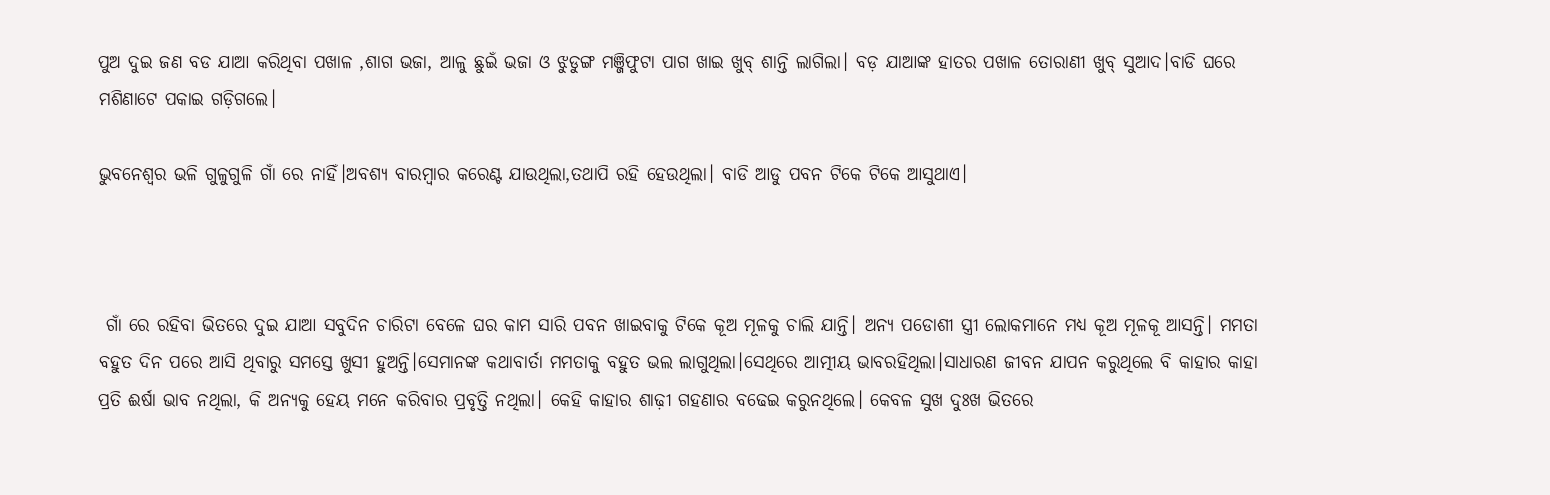ପୁଅ ଦୁଇ ଜଣ ବଡ ଯାଆ କରିଥିବା ପଖାଳ ,ଶାଗ ଭଜା, ଆଳୁ ଛୁଇଁ ଭଜା ଓ ଝୁଡୁଙ୍ଗ ମଞ୍ଜିଫୁଟା ପାଗ ଖାଇ ଖୁବ୍ ଶାନ୍ତି ଲାଗିଲା। ବଡ଼ ଯାଆଙ୍କ ହାତର ପଖାଳ ତୋରାଣୀ ଖୁବ୍ ସୁଆଦ।ବାଡି ଘରେ ମଶିଣାଟେ ପକାଇ ଗଡ଼ିଗଲେ।

ଭୁବନେଶ୍ୱର ଭଳି ଗୁଳୁଗୁଳି ଗାଁ ରେ ନାହିଁ।ଅବଶ୍ୟ ବାରମ୍ବାର କରେଣ୍ଟ ଯାଉଥିଲା,ତଥାପି ରହି ହେଉଥିଲା। ବାଡି ଆଡୁ ପବନ ଟିକେ ଟିକେ ଆସୁଥାଏ।



 ଗାଁ ରେ ରହିବା ଭିତରେ ଦୁଇ ଯାଆ ସବୁଦିନ ଚାରିଟା ବେଳେ ଘର କାମ ସାରି‌ ପବନ ଖାଇବାକୁ ଟିକେ କୂଅ ମୂଳକୁ ଚାଲି ଯାନ୍ତି। ଅନ୍ୟ ପଡୋଶୀ ସ୍ତ୍ରୀ ଲୋକମାନେ ମଧ୍ୟ କୂଅ ମୂଳକୂ ଆସନ୍ତି। ମମତା ବହୁତ ଦିନ ପରେ ଆସି ଥିବାରୁ ସମସ୍ତେ ଖୁସୀ ହୁଅନ୍ତି।ସେମାନଙ୍କ କଥାବାର୍ତା ମମତାକୁ ବହୁତ ଭଲ ଲାଗୁଥିଲା।ସେଥିରେ ଆତ୍ମୀୟ ଭାବରହିଥିଲା।ସାଧାରଣ ଜୀବନ ଯାପନ କରୁଥିଲେ ବି କାହାର କାହା ପ୍ରତି ଈର୍ଷା ଭାବ ନଥିଲା, କି ଅନ୍ୟକୁ ହେୟ ମନେ କରିବାର ପ୍ରବୃତ୍ତି ନଥିଲା। କେହି କାହାର ଶାଢ଼ୀ ଗହଣାର ବଢେଇ କରୁନଥିଲେ। କେବଳ ସୁଖ ଦୁଃଖ ଭିତରେ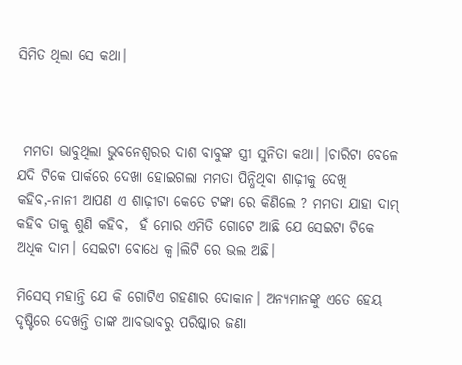ସିମିତ ଥିଲା ସେ କଥା।



 ମମତା ଭାବୁଥିଲା ଭୁବନେଶ୍ଵରର ଦାଶ ବାବୁଙ୍କ ସ୍ତ୍ରୀ ସୁନିତା କଥା। ।ଚାରିଟା ବେଳେ ଯଦି ଟିକେ ପାର୍କରେ ଦେଖା ହୋଇଗଲା ମମତା ପିନ୍ଧିଥିବା ଶାଢ଼ୀକୁ ଦେଖି କହିବ,-ନାନୀ ଆପଣ ଏ ଶାଢ଼ୀଟା କେତେ ଟଙ୍କା ରେ କିଣିଲେ ? ମମତା ଯାହା ଦାମ୍ କହିବ ତାକୁ ଶୁଣି କହିବ,  ହଁ ମୋର ଏମିତି ଗୋଟେ ଆଛି ଯେ ସେଇଟା ଟିକେ ଅଧିକ ଦାମ। ସେଇଟା ବୋଧେ କ୍ୱ।ଲିଟି ରେ ଭଲ ଅଛି।

ମିସେସ୍ ମହାନ୍ତି ଯେ କି ଗୋଟିଏ ଗହଣାର ଦୋକାନ। ଅନ୍ୟମାନଙ୍କୁ ଏତେ ହେୟ ଦୃଷ୍ଟିରେ ଦେଖନ୍ତି ତାଙ୍କ ଆବଭାବରୁ ପରିଷ୍କାର ଜଣା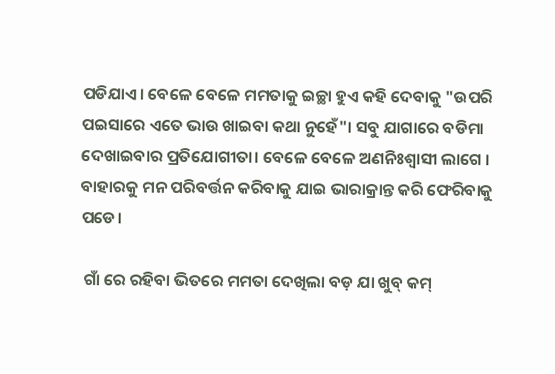ପଡିଯାଏ। ବେଳେ ବେଳେ ମମତାକୁ ଇଚ୍ଛା ହୁଏ କହି ଦେବାକୁ "ଉପରି ପଇସାରେ ଏତେ ଭାଉ ଖାଇବା କଥା ନୁହେଁ"। ସବୁ ଯାଗାରେ ବଡିମା ଦେଖାଇବାର ପ୍ରତିଯୋଗୀତା। ବେଳେ ବେଳେ ଅଣନିଃଶ୍ବାସୀ ଲାଗେ । ବାହାରକୁ ମନ ପରିବର୍ତ୍ତନ କରିବାକୁ ଯାଇ ଭାରାକ୍ରାନ୍ତ କରି ଫେରିବାକୁ ପଡେ।

 ଗାଁ ରେ ରହିବା ଭିତରେ ମମତା ଦେଖିଲା ବଡ଼ ଯା ଖୁବ୍ କମ୍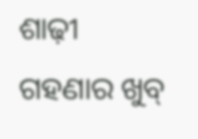ଶାଢ଼ୀ ଗହଣାର ଖୁବ୍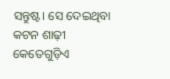ସନ୍ତୁଷ୍ଟ। ସେ ଦେଇଥିବା କଟନ ଶାଢ଼ୀ କେତେଗୁଡ଼ିଏ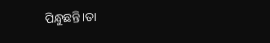ପିନ୍ଧୁଛନ୍ତି।ତା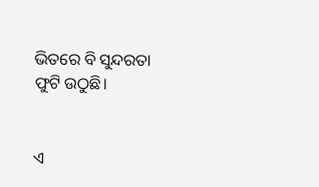ଭିତରେ ବି ସୁନ୍ଦରତା ଫୁଟି ଉଠୁଛି।


ଏ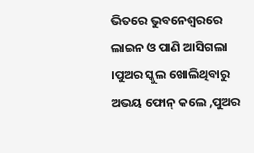ଭିତରେ ଭୁବନେଶ୍ୱରରେ ଲାଇନ ଓ ପାଣି ଆସିଗଲା ।ପୁଅର ସ୍କୁଲ ଖୋଲିଥିବାରୁ ଅଭୟ ଫୋନ୍ କଲେ ,ପୁଅର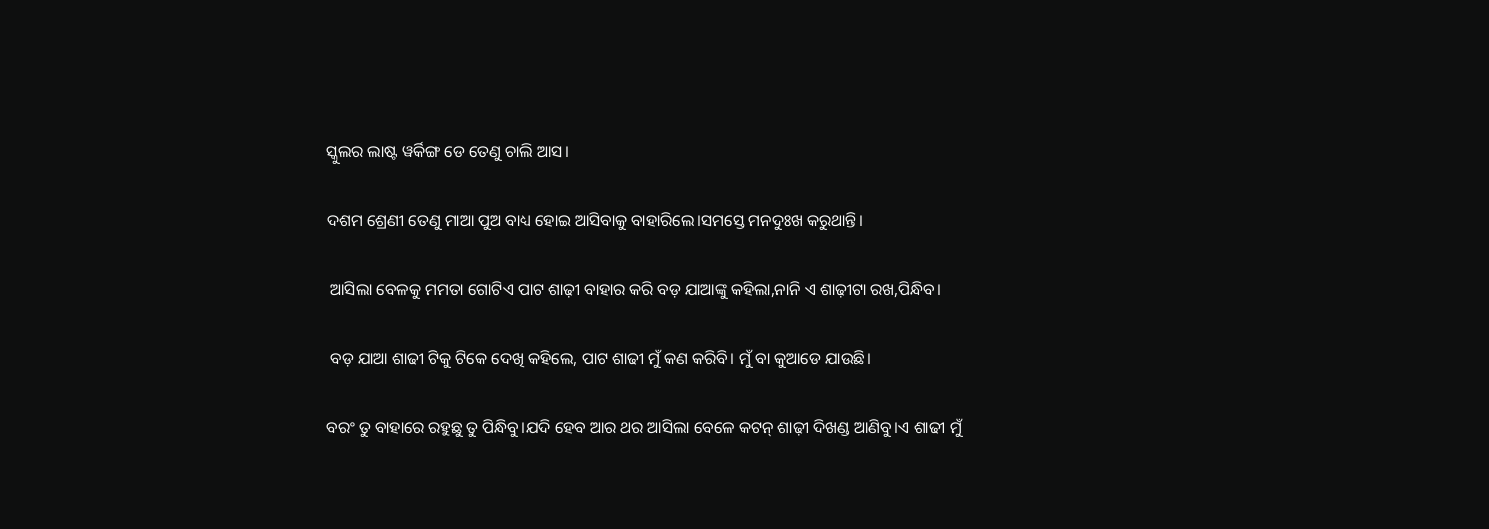ସ୍କୁଲର ଲାଷ୍ଟ ୱର୍କିଙ୍ଗ ଡେ ତେଣୁ ଚାଲି ଆସ।

ଦଶମ ଶ୍ରେଣୀ ତେଣୁ ମାଆ ପୁଅ ବାଧ୍ୟ ହୋଇ ଆସିବାକୁ ବାହାରିଲେ।ସମସ୍ତେ ମନଦୁଃଖ କରୁଥାନ୍ତି।

 ଆସିଲା ବେଳକୁ ମମତା ଗୋଟିଏ ପାଟ ଶାଢ଼ୀ ବାହାର କରି ବଡ଼ ଯାଆଙ୍କୁ କହିଲା,ନାନି ଏ ଶାଢ଼ୀଟା ରଖ,ପିନ୍ଧିବ।

 ବଡ଼ ଯାଆ ଶାଢୀ ଟିକୁ ଟିକେ ଦେଖି କହିଲେ, ପାଟ ଶାଢୀ ମୁଁ କଣ କରିବି। ମୁଁ ବା କୁଆଡେ ଯାଉଛି।

ବରଂ ତୁ ବାହାରେ ରହୁଛୁ ତୁ ପିନ୍ଧିବୁ।ଯଦି ହେବ ଆର ଥର ଆସିଲା ବେଳେ କଟନ୍ ଶାଢ଼ୀ ଦିଖଣ୍ଡ ଆଣିବୁ।ଏ ଶାଢୀ ମୁଁ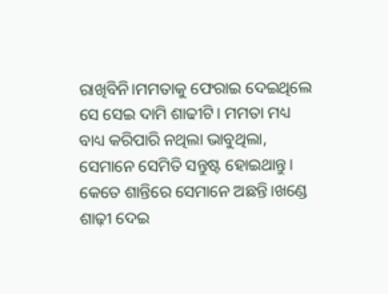ରାଖିବିନି।ମମତାକୁ ଫେରାଇ ଦେଇଥିଲେ ସେ ସେଇ ଦାମି ଶାଢୀଟି। ମମତା ମଧ୍ୟ ବାଧ୍ୟ କରିପାରି ନଥିଲା ଭାବୁଥିଲା, ସେମାନେ ସେମିତି ସନ୍ତୁଷ୍ଟ ହୋଇଥାନ୍ତୁ। କେତେ ଶାନ୍ତିରେ ସେମାନେ ଅଛନ୍ତି।ଖଣ୍ଡେ ଶାଢ଼ୀ ଦେଇ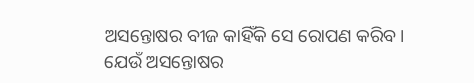ଅସନ୍ତୋଷର ବୀଜ କାହିଁକି ସେ ରୋପଣ କରିବ। ଯେଉଁ ଅସନ୍ତୋଷର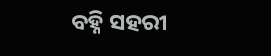ବହ୍ନି ସହରୀ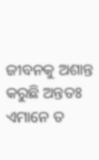ଜୀବନକୁ ଅଶାନ୍ତ କରୁଛି ଅନ୍ତତଃ ଏମାନେ ତ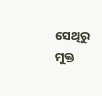ସେଥିରୁ ମୁକ୍ତ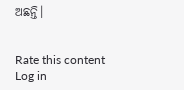ଅଛନ୍ତି।


Rate this content
Log in